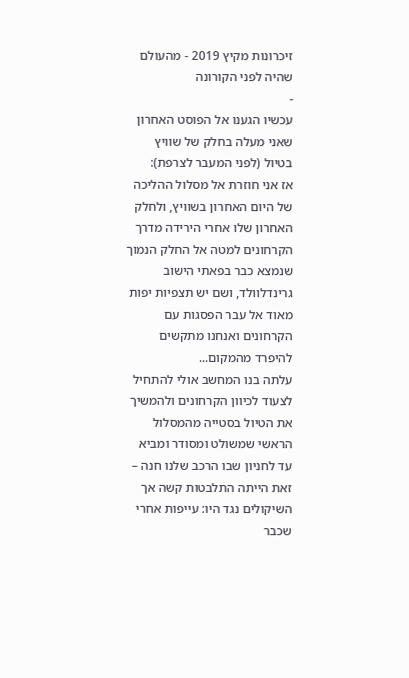זיכרונות מקיץ 2019 - מהעולם שהיה לפני הקורונה
-
עכשיו הגענו אל הפוסט האחרון שאני מעלה בחלק של שוויץ בטיול (לפני המעבר לצרפת):
אז אני חוזרת אל מסלול ההליכה של היום האחרון בשוויץ, ולחלק האחרון שלו אחרי הירידה מדרך הקרחונים למטה אל החלק הנמוך שנמצא כבר בפאתי הישוב גרינדלוולד, ושם יש תצפיות יפות מאוד אל עבר הפסגות עם הקרחונים ואנחנו מתקשים להיפרד מהמקום...
עלתה בנו המחשב אולי להתחיל לצעוד לכיוון הקרחונים ולהמשיך את הטיול בסטייה מהמסלול הראשי שמשולט ומסודר ומביא עד לחניון שבו הרכב שלנו חנה – זאת הייתה התלבטות קשה אך השיקולים נגד היו: עייפות אחרי שכבר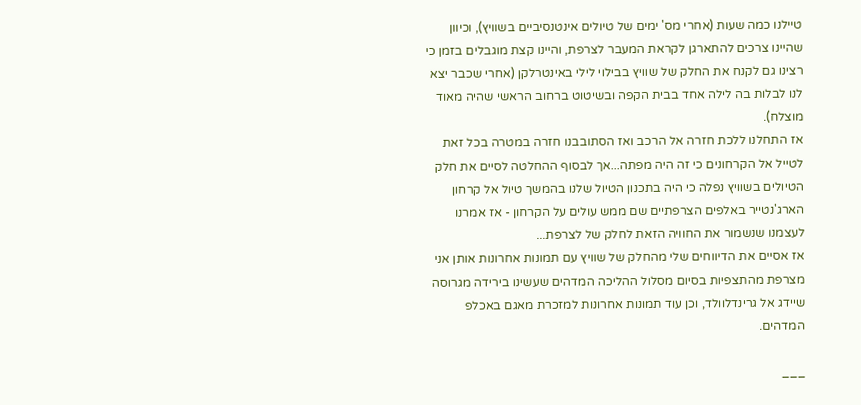טיילנו כמה שעות (אחרי מס' ימים של טיולים אינטנסיביים בשוויץ), וכיוון שהיינו צרכים להתארגן לקראת המעבר לצרפת, והיינו קצת מוגבלים בזמן כי רצינו גם לקנח את החלק של שוויץ בבילוי לילי באינטרלקן (אחרי שכבר יצא לנו לבלות בה לילה אחד בבית הקפה ובשיטוט ברחוב הראשי שהיה מאוד מוצלח).
אז התחלנו ללכת חזרה אל הרכב ואז הסתובבנו חזרה במטרה בכל זאת לטייל אל הקרחונים כי זה היה מפתה...אך לבסוף ההחלטה לסיים את חלק הטיולים בשוויץ נפלה כי היה בתכנון הטיול שלנו בהמשך טיול אל קרחון הארג'נטייר באלפים הצרפתיים שם ממש עולים על הקרחון - אז אמרנו לעצמנו שנשמור את החוויה הזאת לחלק של לצרפת...
אז אסיים את הדיווחים שלי מהחלק של שוויץ עם תמונות אחרונות אותן אני מצרפת מהתצפיות בסיום מסלול ההליכה המדהים שעשינו בירידה מגרוסה שיידג אל גרינדלוולד, וכן עוד תמונות אחרונות למזכרת מאגם באכלפ המדהים.

___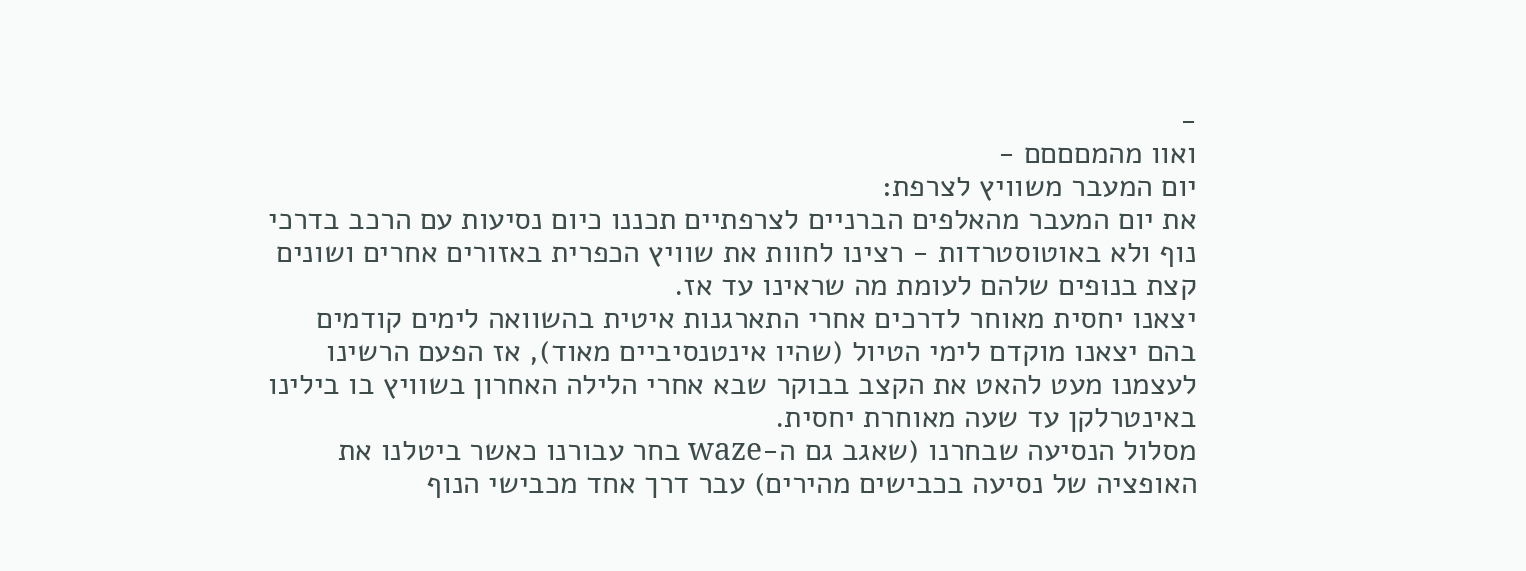-
ואוו מהמםםםם -
יום המעבר משוויץ לצרפת:
את יום המעבר מהאלפים הברניים לצרפתיים תכננו כיום נסיעות עם הרכב בדרכי נוף ולא באוטוסטרדות - רצינו לחוות את שוויץ הכפרית באזורים אחרים ושונים קצת בנופים שלהם לעומת מה שראינו עד אז.
יצאנו יחסית מאוחר לדרכים אחרי התארגנות איטית בהשוואה לימים קודמים בהם יצאנו מוקדם לימי הטיול (שהיו אינטנסיביים מאוד), אז הפעם הרשינו לעצמנו מעט להאט את הקצב בבוקר שבא אחרי הלילה האחרון בשוויץ בו בילינו באינטרלקן עד שעה מאוחרת יחסית.
מסלול הנסיעה שבחרנו (שאגב גם ה-waze בחר עבורנו כאשר ביטלנו את האופציה של נסיעה בכבישים מהירים) עבר דרך אחד מכבישי הנוף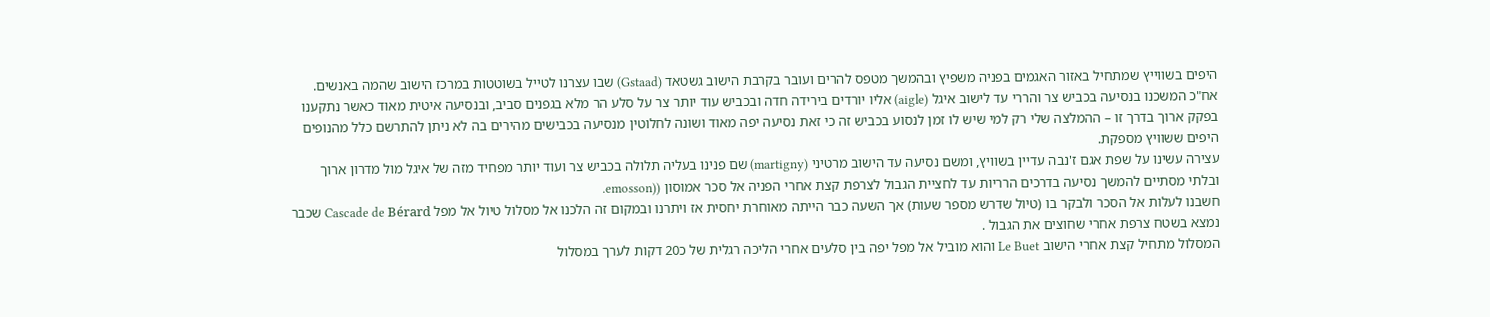היפים בשווייץ שמתחיל באזור האגמים בפניה משפיץ ובהמשך מטפס להרים ועובר בקרבת הישוב גשטאד (Gstaad) שבו עצרנו לטייל בשוטטות במרכז הישוב שהמה באנשים.
אח"כ המשכנו בנסיעה בכביש צר והררי עד לישוב איגל (aigle) אליו יורדים בירידה חדה ובכביש עוד יותר צר על סלע הר מלא בגפנים סביב, ובנסיעה איטית מאוד כאשר נתקענו בפקק ארוך בדרך זו – ההמלצה שלי רק למי שיש לו זמן לנסוע בכביש זה כי זאת נסיעה יפה מאוד ושונה לחלוטין מנסיעה בכבישים מהירים בה לא ניתן להתרשם כלל מהנופים היפים ששוויץ מספקת.
עצירה עשינו על שפת אגם ז'נבה עדיין בשוויץ, ומשם נסיעה עד הישוב מרטיני (martigny) שם פנינו בעליה תלולה בכביש צר ועוד יותר מפחיד מזה של איגל מול מדרון ארוך ובלתי מסתיים להמשך נסיעה בדרכים הרריות עד לחציית הגבול לצרפת קצת אחרי הפניה אל סכר אמוסון ((emosson.
חשבנו לעלות אל הסכר ולבקר בו (טיול שדרש מספר שעות) אך השעה כבר הייתה מאוחרת יחסית אז ויתרנו ובמקום זה הלכנו אל מסלול טיול אל מפל Cascade de Bérard שכבר נמצא בשטח צרפת אחרי שחוצים את הגבול .
המסלול מתחיל קצת אחרי הישוב Le Buet והוא מוביל אל מפל יפה בין סלעים אחרי הליכה רגלית של כ20 דקות לערך במסלול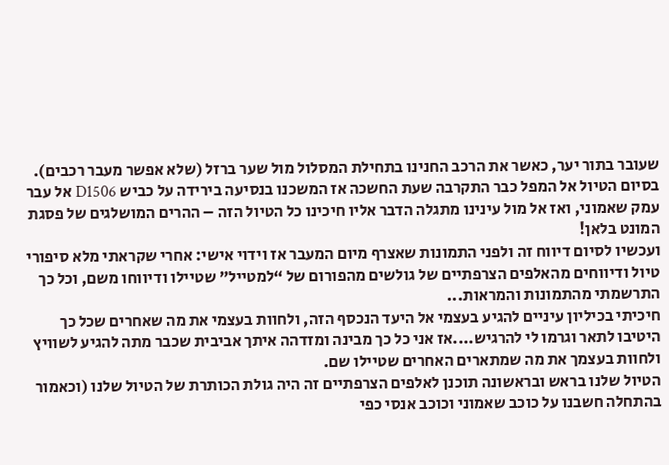שעובר בתור יער, כאשר את הרכב החנינו בתחילת המסלול מול שער ברזל (שלא אפשר מעבר רכבים).
בסיום הטיול אל המפל כבר התקרבה שעת החשכה אז המשכנו בנסיעה בירידה על כביש D1506 אל עבר עמק שאמוני, ואז אל מול עינינו מתגלה הדבר אליו חיכינו כל הטיול הזה – ההרים המושלגים של פסגת המונט בלאן!
ועכשיו לסיום דיווח זה ולפני התמונות שאצרף מיום המעבר אז וידוי אישי: אחרי שקראתי מלא סיפורי טיול ודיווחים מהאלפים הצרפתיים של גולשים מהפורום של “למטייל” שטיילו ודיווחו משם, וכל כך התרשמתי מהתמונות והמראות...
חיכיתי בכיליון עיניים להגיע בעצמי אל היעד הנכסף הזה, ולחוות בעצמי את מה שאחרים שכל כך היטיבו לתאר וגרמו לי להרגיש....אז אני כל כך מבינה ומזדהה איתך אביבית שכבר מתה להגיע לשוויץ ולחוות בעצמך את מה שמתארים האחרים שטיילו שם.
הטיול שלנו בראש ובראשונה תוכנן לאלפים הצרפתיים זה היה גולת הכותרת של הטיול שלנו (וכאמור בהתחלה חשבנו על כוכב שאמוני וכוכב אנסי כפי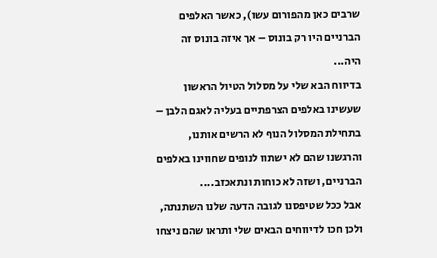שרבים כאן מהפורום עשו), כאשר האלפים הברניים היו רק בונוס – אך איזה בונוס זה היה...
בדיווח הבא שלי על מסלול הטיול הראשון שעשינו באלפים הצרפתיים בעליה לאגם הלבן – בתחילת המסלול הנוף לא הרשים אותנו, והרגשנו שהם לא ישתוו לנופים שחווינו באלפים הברניים, ושזה לא כוחות ונתאכזב....
אבל ככל שטיפסנו לגובה הדעה שלנו השתנתה, ולכן חכו לדיווחים הבאים שלי ותראו שהם ניצחו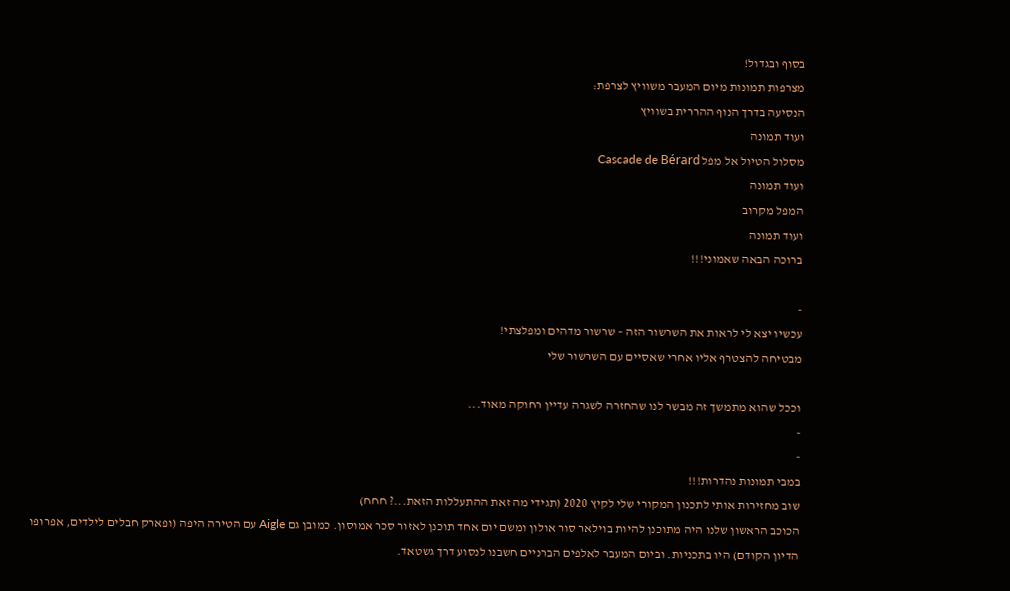בסוף ובגדול!
מצרפות תמונות מיום המעבר משוויץ לצרפת:
הנסיעה בדרך הנוף ההררית בשוויץ
ועוד תמונה
מסלול הטיול אל מפל Cascade de Bérard
ועוד תמונה
המפל מקרוב
ועוד תמונה
ברוכה הבאה שאמוני!!!

-
עכשיו יצא לי לראות את השרשור הזה – שרשור מדהים ומפלצתי!
מבטיחה להצטרף אליו אחרי שאסיים עם השרשור שלי

וככל שהוא מתמשך זה מבשר לנו שהחזרה לשגרה עדיין רחוקה מאוד...
-
-
במבי תמונות נהדרות!!!
שוב מחזירות אותי לתכנון המקורי שלי לקיץ 2020 (תגידי מה זאת ההתעללות הזאת...? חחח)
הכוכב הראשון שלנו היה מתוכנן להיות בוילאר סור אולון ומשם יום אחד תוכנן לאזור סכר אמוסון. כמובן גם Aigle עם הטירה היפה (ופארק חבלים לילדים, אפרופו הדיון הקודם) היו בתכניות. וביום המעבר לאלפים הברניים חשבנו לנסוע דרך גשטאד.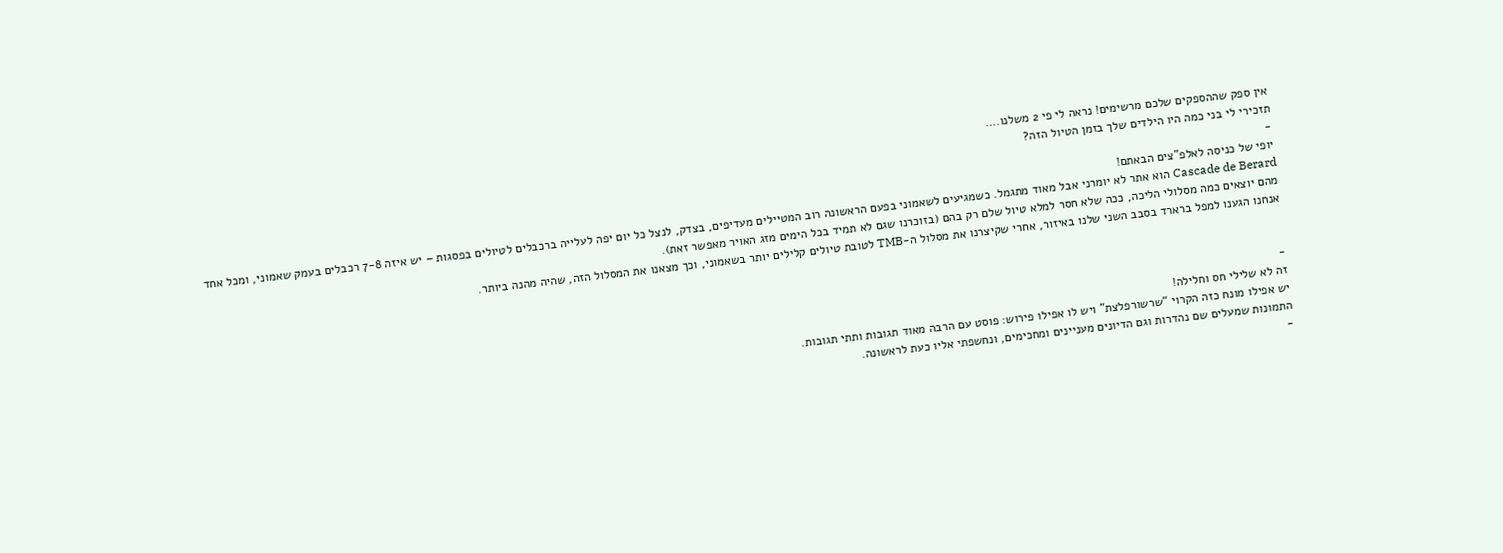אין ספק שההספקים שלכם מרשימים! נראה לי פי 2 משלנו.…
תזכירי לי בני כמה היו הילדים שלך בזמן הטיול הזה?
-
יופי של כניסה לאלפ”צים הבאתם!
Cascade de Berard הוא אתר לא יומרני אבל מאוד מתגמל. כשמגיעים לשאמוני בפעם הראשונה רוב המטיילים מעדיפים, בצדק, לנצל כל יום יפה לעלייה ברכבלים לטיולים בפסגות – יש איזה 7-8 רכבלים בעמק שאמוני, ומכל אחד מהם יוצאים כמה מסלולי הליכה, ככה שלא חסר למלא טיול שלם רק בהם (בזוכרנו שגם לא תמיד בכל הימים מזג האויר מאפשר זאת).
אנחנו הגענו למפל ברארד בסבב השני שלנו באיזור, אחרי שקיצרנו את מסלול ה-TMB לטובת טיולים קלילים יותר בשאמוני, וכך מצאנו את המסלול הזה, שהיה מהנה ביותר.


-
זה לא שלילי חס וחלילה!
יש אפילו מונח כזה הקרוי “שרשורפלצת” ויש לו אפילו פירוש: פוסט עם הרבה מאוד תגובות ותתי תגובות.
התמונות שמעלים שם נהדרות וגם הדיונים מעניינים ומחכימים, ונחשפתי אליו כעת לראשונה.
-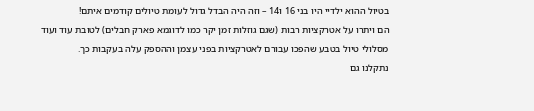בטיול ההוא ילדיי היו בני 16 ו14 – וזה היה הבדל גדול לעומת טיולים קודמים איתם!
הם ויתרו על אטרקציות רבות (שגם גוזלות זמן יקר כמו לדוגמא פארק חבלים) לטובת עוד ועוד מסלולי טיול בטבע שהפכו עבורם לאטרקציות בפני עצמן וההספק עלה בעקבות כך.
נתקלנו גם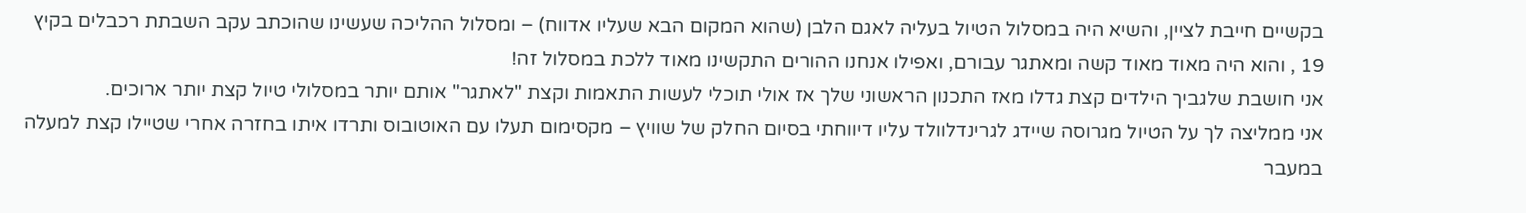בקשיים חייבת לציין, והשיא היה במסלול הטיול בעליה לאגם הלבן (שהוא המקום הבא שעליו אדווח) – ומסלול ההליכה שעשינו שהוכתב עקב השבתת רכבלים בקיץ 19 , והוא היה מאוד מאוד קשה ומאתגר עבורם, ואפילו אנחנו ההורים התקשינו מאוד ללכת במסלול זה!
אני חושבת שלגביך הילדים קצת גדלו מאז התכנון הראשוני שלך אז אולי תוכלי לעשות התאמות וקצת "לאתגר" אותם יותר במסלולי טיול קצת יותר ארוכים.
אני ממליצה לך על הטיול מגרוסה שיידג לגרינדלוולד עליו דיווחתי בסיום החלק של שוויץ – מקסימום תעלו עם האוטובוס ותרדו איתו בחזרה אחרי שטיילו קצת למעלה במעבר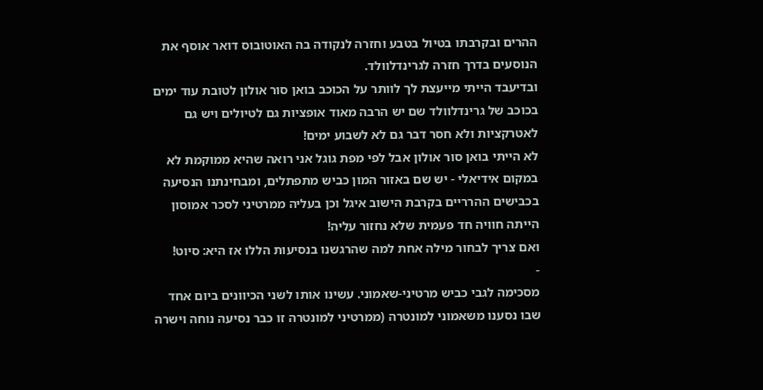ההרים ובקרבתו בטיול בטבע וחזרה לנקודה בה האוטובוס דואר אוסף את הנוסעים בדרך חזרה לגרינדלוולד.
ובדיעבד הייתי מייעצת לך לוותר על הכוכב בואן סור אולון לטובת עוד ימים בכוכב של גרינדלוולד שם יש הרבה מאוד אופציות גם לטיולים ויש גם לאטרקציות ולא חסר דבר גם לא לשבוע ימים!
לא הייתי בואן סור אולון אבל לפי מפת גוגל אני רואה שהיא ממוקמת לא במקום אידיאלי - יש שם באזור המון כביש מתפתלים, ומבחינתנו הנסיעה בכבישים ההרריים בקרבת הישוב איגל וכן בעליה ממרטיני לסכר אמוסון הייתה חוויה חד פעמית שלא נחזור עליה!
ואם צריך לבחור מילה אחת למה שהרגשנו בנסיעות הללו אז היא: סיוט!
-
מסכימה לגבי כביש מרטיני-שאמוני. עשינו אותו לשני הכיוונים ביום אחד שבו נסענו משאמוני למונטרה (ממרטיני למונטרה זו כבר נסיעה נוחה וישרה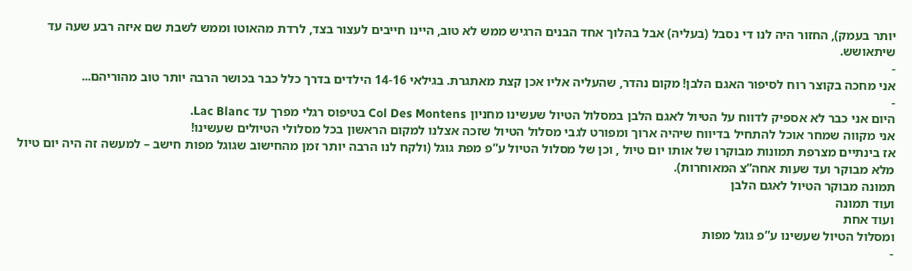יותר בעמק), החזור היה לנו די נסבל (בעליה) אבל בהלוך אחד הבנים הרגיש ממש לא טוב, היינו חייבים לעצור בצד, לרדת מהאוטו וממש לשבת שם איזה רבע שעה עד שיתאושש.
-
אני מחכה בקוצר רוח לסיפור האגם הלבן! מקום נהדר, שהעליה אליו אכן קצת מאתגרת. בגילאי 14-16 הילדים בדרך כלל כבר בכושר הרבה יותר טוב מהוריהם...
-
היום אני כבר לא אספיק לדווח על הטיול לאגם הלבן במסלול הטיול שעשינו מחניון Col Des Montens בטיפוס רגלי מפרך עד Lac Blanc.
אני מקווה שמחר אוכל להתחיל בדיווח שיהיה ארוך ומפורט לגבי מסלול הטיול שזכה אצלנו למקום הראשון בכל מסלולי הטיולים שעשינו!
אז בינתיים מצרפת תמונות מבוקרו של אותו יום טיול , וכן של מסלול הטיול ע”פ מפת גוגל (ולקח לנו הרבה יותר זמן מהחישוב שגוגל מפות חישב – למעשה זה היה יום טיול מלא מבוקר ועד שעות אחה”צ המאוחרות).
תמונה מבוקר הטיול לאגם הלבן
ועוד תמונה
ועוד אחת
ומסלול הטיול שעשינו ע”פ גוגל מפות
-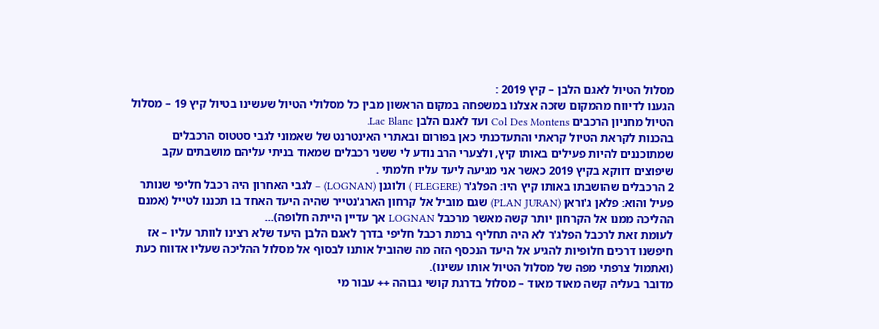מסלול הטיול לאגם הלבן – קיץ 2019 :
הגענו לדיווח מהמקום שזכה אצלנו במשפחה במקום הראשון מבין כל מסלולי הטיול שעשינו בטיול קיץ 19 – מסלול הטיול מחניון הרכבים Col Des Montens ועד לאגם הלבן Lac Blanc.
בהכנות לקראת הטיול קראתי והתעדכנתי כאן בפורום ובאתרי האינטרנט של שאמוני לגבי סטטוס הרכבלים שמתוכננים להיות פעילים באותו קיץ, ולצערי הרב נודע לי ששני רכבלים שמאוד בניתי עליהם מושבתים עקב שיפוצים דווקא בקיץ 2019 כאשר אני מגיעה ליעד עליו חלמתי .
2 הרכבלים שהושבתו באותו קיץ היו: הפלג'ר (FLEGERE ) ולוגנן (LOGNAN) – לגבי האחרון היה רכבל חליפי שנותר פעיל והוא: פלאן ג'וראן (PLAN JURAN) שגם מוביל אל קרחון הארג'נטייר שהיה היעד האחד בו תכננו לטייל (אמנם ההליכה ממנו אל הקרחון יותר קשה מאשר מרכבל LOGNAN אך עדיין הייתה חלופה)...
לעומת זאת לרכבל הפלג'ר לא היה תחליף ברמת רכבל חליפי בדרך לאגם הלבן היעד שלא רצינו לוותר עליו – אז חיפשנו דרכים חלופיות להגיע אל היעד הנכסף הזה מה שהוביל אותנו לבסוף אל מסלול ההליכה שעליו אדווח כעת (ואתמול צרפתי מפה של מסלול הטיול אותו עשינו).
מדובר בעליה קשה מאוד מאוד – מסלול בדרגת קושי גבוהה ++ עבור מי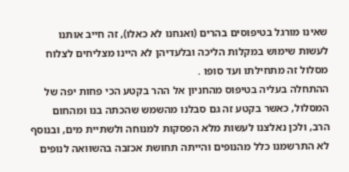שאינו מורגל בטיפוסים בהרים (ואנחנו לא כאלו), זה חייב אותנו לעשות שימוש במקלות הליכה ובלעדיהן לא היינו מצליחים לצלוח מסלול זה מתחילתו ועד סופו .
ההתחלה בעליה בטיפוס מהחניון אל ההר בקטע הכי פחות יפה של המסלול, כאשר בקטע זה גם סבלנו מהשמש שהכתה בנו ומהחום הרב, ולכן נאלצנו לעשות מלא הפסקות למנוחה ולשתיית מים, ובנוסף לא התרשמנו כלל מהנופים והייתה תחושת אכזבה בהשוואה לנופים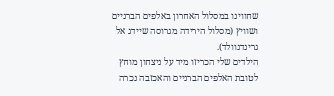שחווינו במסלול האחרון באלפים הברניים ושוויץ (מסלול הירידה מגרוסה שיידג אל גרינדנוולד).
הילדים שלי הכריזו מיד על ניצחון מוחץ לטובת האלפים הברניים והאכזבה נכרה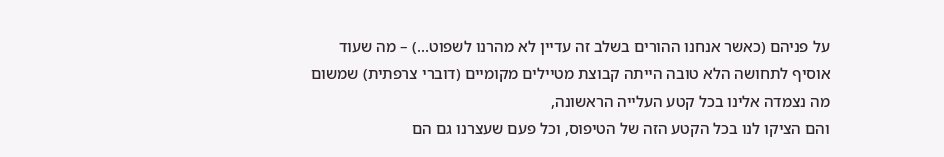על פניהם (כאשר אנחנו ההורים בשלב זה עדיין לא מהרנו לשפוט...) – מה שעוד אוסיף לתחושה הלא טובה הייתה קבוצת מטיילים מקומיים (דוברי צרפתית) שמשום מה נצמדה אלינו בכל קטע העלייה הראשונה,
והם הציקו לנו בכל הקטע הזה של הטיפוס, וכל פעם שעצרנו גם הם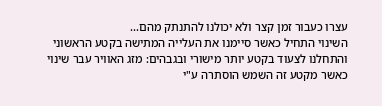עצרו כעבור זמן קצר ולא יכולנו להתנתק מהם...
השינוי התחיל כאשר סיימנו את העלייה המתישה בקטע הראשוני והתחלנו לצעוד בקטע יותר מישורי ובגבהים: מזג האוויר עבר שינוי כאשר מקטע זה השמש הוסתרה ע"י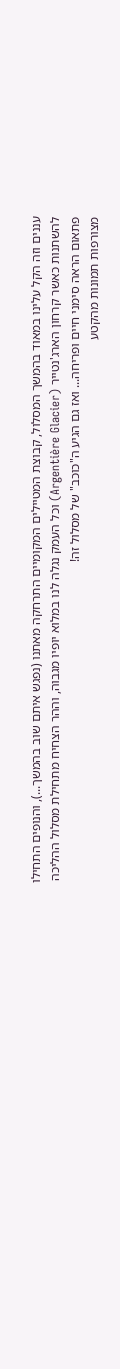עננים וזה הקל עלינו במאוד בהמשך המסלול, קבוצת המטיילים המקומיים התרחקה מאתנו (נפגש איתם שוב בהמשך...), והנופים התחילו להשתנות כאשר קרחון הארג'נטייר (Argentière Glacier) וכל העמק נגלה לנו במלוא יופיו מגבוה, וההר הצחיח מתחילת מסלול ההליכה פתאום הראה סימני חיים ופריחה... ואז גם הגיע ה"כוכב" של מסלול זה!
מצורפות תמונות מהקטע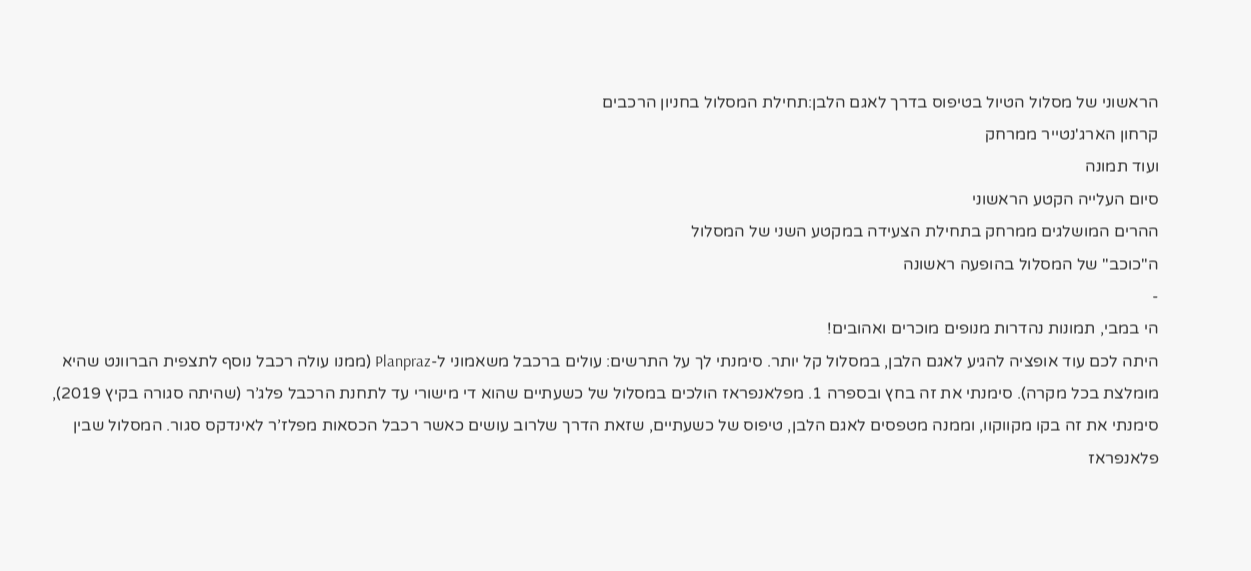הראשוני של מסלול הטיול בטיפוס בדרך לאגם הלבן:תחילת המסלול בחניון הרכבים
קרחון הארג'נטייר ממרחק
ועוד תמונה
סיום העלייה הקטע הראשוני
ההרים המושלגים ממרחק בתחילת הצעידה במקטע השני של המסלול
ה"כוכב" של המסלול בהופעה ראשונה
-
הי במבי, תמונות נהדרות מנופים מוכרים ואהובים!
היתה לכם עוד אופציה להגיע לאגם הלבן, במסלול קל יותר. סימנתי לך על התרשים: עולים ברכבל משאמוני ל-Planpraz (ממנו עולה רכבל נוסף לתצפית הברוונט שהיא מומלצת בכל מקרה). סימנתי את זה בחץ ובספרה 1. מפלאנפראז הולכים במסלול של כשעתיים שהוא די מישורי עד לתחנת הרכבל פלג’ר (שהיתה סגורה בקיץ 2019), סימנתי את זה בקו מקווקוו, וממנה מטפסים לאגם הלבן, טיפוס של כשעתיים, שזאת הדרך שלרוב עושים כאשר רכבל הכסאות מפלז’ר לאינדקס סגור. המסלול שבין פלאנפראז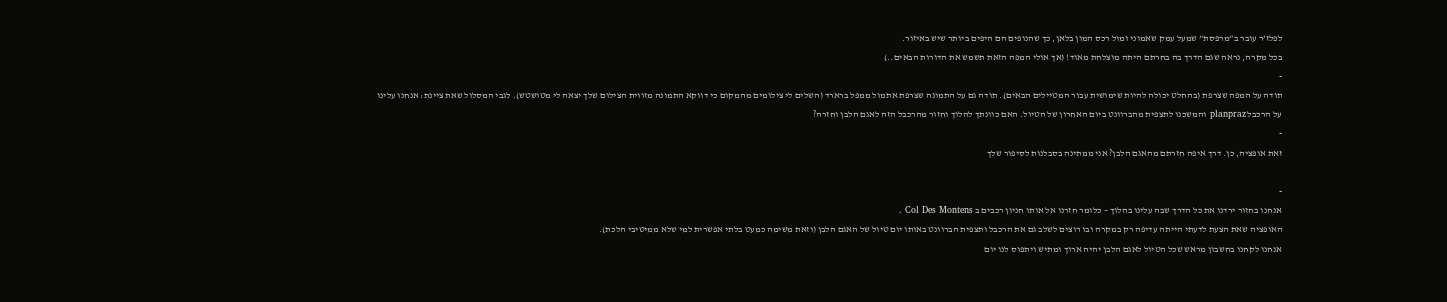לפלז’ר עובר ב”מרפסת” שמעל עמק שאמוני ומול רכס המון בלאן, כך שהנופים הם היפים ביותר שיש באיזור.
בכל מקרה, נראה שגם הדרך בה בחרתם היתה מוצלחת מאוד! (אך אולי המפה הזאת תשמש את הדורות הבאים..)
-
תודה על המפה שצרפת (בהחלט יכולה להיות שימושית עבור המטיילים הבאים). תודה גם על התמונה שצרפת אתמול ממפל ברארד (השלים לי צילומים מהמקום כי דווקא התמונה מזווית הצילום שלך יצאה לי מטושטש). לגבי המסלול שאת ציינת: אנחנו עלינו על הרכבל planpraz והמשכנו לתצפית מהברוונט ביום האחרון של הטיול. האם כוונתך להלוך וחזור מהרכבל הזה לאגם הלבן וחזרה?
-
זאת אופציה, כן. דרך איפה חזרתם מהאגם הלבן? אני ממתינה בסבלנות לסיפור שלך

-
אנחנו בחזור ירדנו את כל הדרך שבה עלינו בהלוך – כלומר חזרנו אל אותו חניון רכבים ב Col Des Montens .
האופציה שאת הצעת לדעתי הייתה עדיפה רק במקרה ובו רוצים לשלב גם את הרכבל ותצפית הברוונט באותו יום טיול של האגם הלבן (וזאת משימה כמעט בלתי אפשרית למי שלא ממיטיבי הלכת).
אנחנו לקחנו בחשבון מראש שכל הטיול לאגם הלבן יהיה ארוך ומתיש ויתפוס לנו יום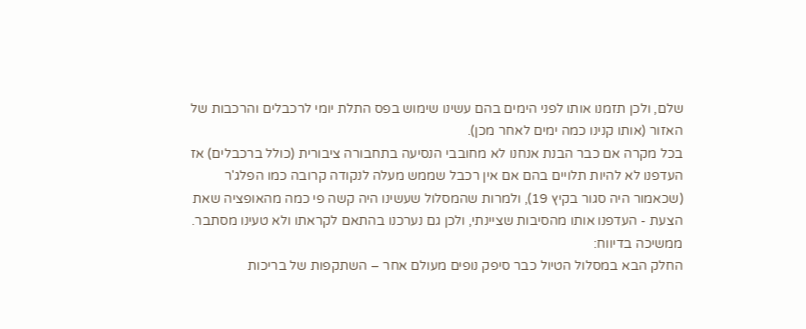שלם, ולכן תזמנו אותו לפני הימים בהם עשינו שימוש בפס התלת יומי לרכבלים והרכבות של האזור (אותו קנינו כמה ימים לאחר מכן).
בכל מקרה אם כבר הבנת אנחנו לא מחובבי הנסיעה בתחבורה ציבורית (כולל ברכבלים) אז העדפנו לא להיות תלויים בהם אם אין רכבל שממש מעלה לנקודה קרובה כמו הפלג'ר (שכאמור היה סגור בקיץ 19), ולמרות שהמסלול שעשינו היה קשה פי כמה מהאופציה שאת הצעת - העדפנו אותו מהסיבות שציינתי, ולכן גם נערכנו בהתאם לקראתו ולא טעינו מסתבר.
ממשיכה בדיווח:
החלק הבא במסלול הטיול כבר סיפק נופים מעולם אחר – השתקפות של בריכות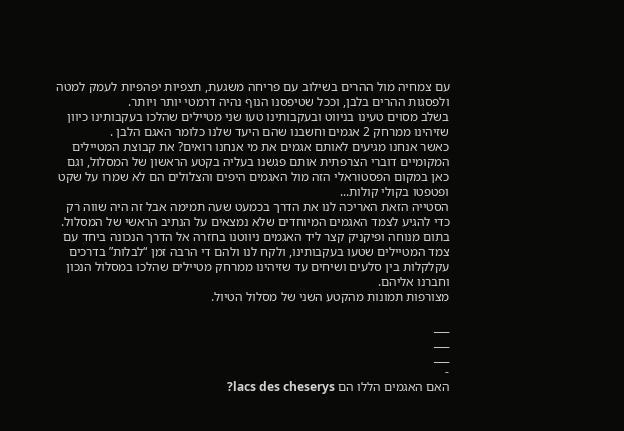עם צמחיה מול ההרים בשילוב עם פריחה משגעת, תצפיות יפהפיות לעמק למטה ולפסגות ההרים בלבן, וככל שטיפסנו הנוף נהיה דרמטי יותר ויותר.
בשלב מסוים טעינו בניווט ובעקבותינו טעו שני מטיילים שהלכו בעקבותינו כיוון שזיהינו ממרחק 2 אגמים וחשבנו שהם היעד שלנו כלומר האגם הלבן .
כאשר אנחנו מגיעים לאותם אגמים את מי אנחנו רואים? את קבוצת המטיילים המקומיים דוברי הצרפתית אותם פגשנו בעליה בקטע הראשון של המסלול, וגם כאן במקום הפסטוראלי הזה מול האגמים היפים והצלולים הם לא שמרו על שקט ופטפטו בקולי קולות...
הסטייה הזאת האריכה לנו את הדרך בכמעט שעה תמימה אבל זה היה שווה רק כדי להגיע לצמד האגמים המיוחדים שלא נמצאים על הנתיב הראשי של המסלול.
בתום מנוחה ופיקניק קצר ליד האגמים ניווטנו בחזרה אל הדרך הנכונה ביחד עם צמד המטיילים שטעו בעקבותינו, ולקח לנו ולהם די הרבה זמן “לבלות” בדרכים עקלקלות בין סלעים ושיחים עד שזיהינו ממרחק מטיילים שהלכו במסלול הנכון וחברנו אליהם.
מצורפות תמונות מהקטע השני של מסלול הטיול.

___
___
___
-
האם האגמים הללו הם lacs des cheserys?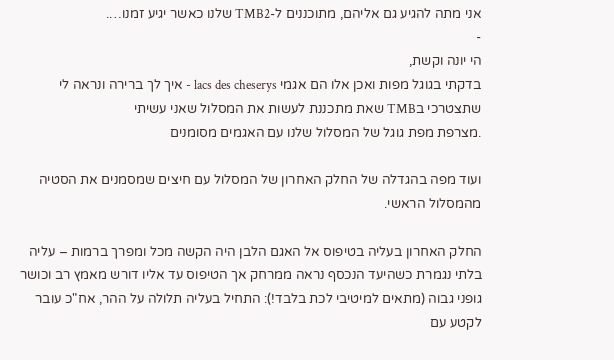אני מתה להגיע גם אליהם, מתוכננים ל-TMB2 שלנו כאשר יגיע זמנו….
-
הי יונה וקשת,
בדקתי בגוגל מפות ואכן אלו הם אגמי lacs des cheserys - איך לך ברירה ונראה לי שתצטרכי בTMB שאת מתכננת לעשות את המסלול שאני עשיתי
.מצרפת מפת גוגל של המסלול שלנו עם האגמים מסומנים

ועוד מפה בהגדלה של החלק האחרון של המסלול עם חיצים שמסמנים את הסטיה מהמסלול הראשי.

החלק האחרון בעליה בטיפוס אל האגם הלבן היה הקשה מכל ומפרך ברמות – עליה בלתי נגמרת כשהיעד הנכסף נראה ממרחק אך הטיפוס עד אליו דורש מאמץ רב וכושר גופני גבוה (מתאים למיטיבי לכת בלבד!): התחיל בעליה תלולה על ההר, אח"כ עובר לקטע עם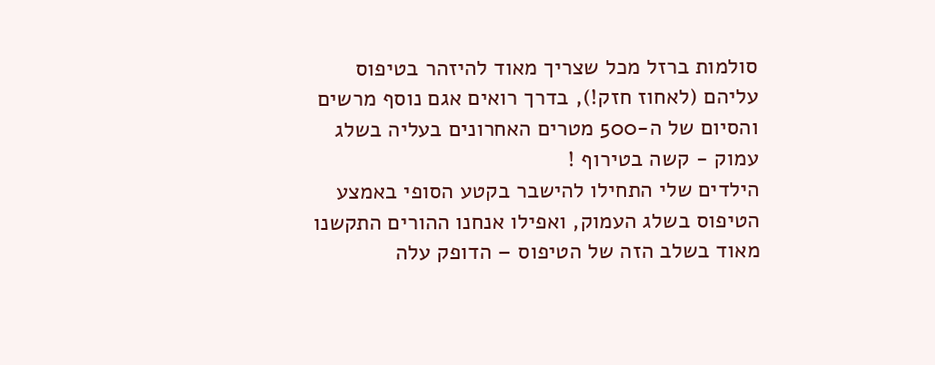סולמות ברזל מכל שצריך מאוד להיזהר בטיפוס עליהם (לאחוז חזק!), בדרך רואים אגם נוסף מרשים והסיום של ה-500 מטרים האחרונים בעליה בשלג עמוק - קשה בטירוף !
הילדים שלי התחילו להישבר בקטע הסופי באמצע הטיפוס בשלג העמוק, ואפילו אנחנו ההורים התקשנו מאוד בשלב הזה של הטיפוס – הדופק עלה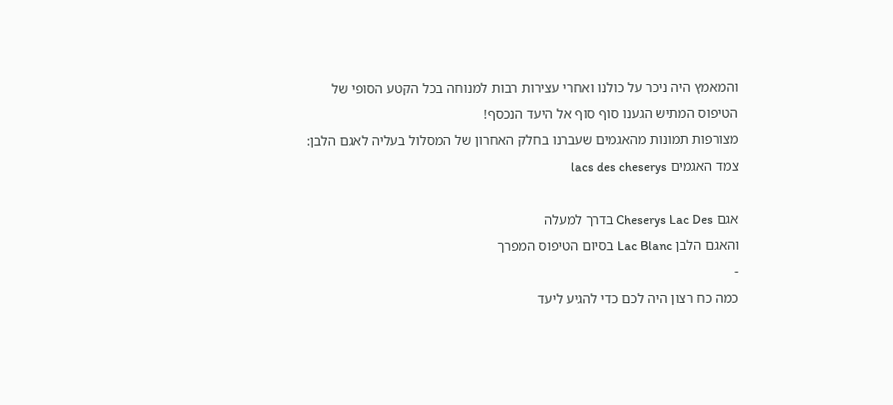והמאמץ היה ניכר על כולנו ואחרי עצירות רבות למנוחה בכל הקטע הסופי של הטיפוס המתיש הגענו סוף סוף אל היעד הנכסף!
מצורפות תמונות מהאגמים שעברנו בחלק האחרון של המסלול בעליה לאגם הלבן:
צמד האגמים lacs des cheserys

אגם Cheserys Lac Des בדרך למעלה
והאגם הלבן Lac Blanc בסיום הטיפוס המפרך
-
כמה כח רצון היה לכם כדי להגיע ליעד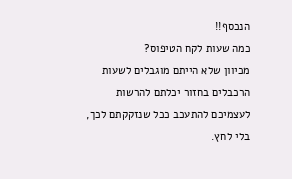הנכסף!!
כמה שעות לקח הטיפוס?
מכיוון שלא הייתם מוגבלים לשעות הרכבלים בחזור יכלתם להרשות לעצמיכם להתעכב ככל שנזקקתם לכך, בלי לחץ.